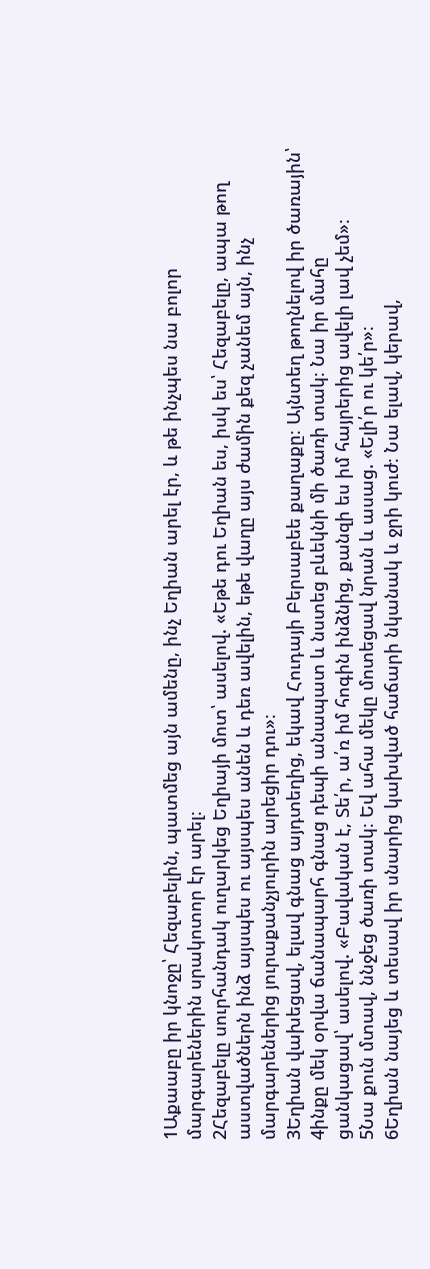1Աքաաբը իր կնոջը՝ Հեզաբելին, պատմեց այն ամենը, ինչ Եղիան արել էր, և թե ինչպես նա բոլոր մարգարեներին սրակոտոր էր արել։
2Հեզաբելը սուրհանդակ ուղարկեց Եղիայի մոտ՝ ասելով. «Եթե դու Եղիան ես, իսկ ես՝ Հեզաբելը, ապա թող աստվածներն ինձ այսպես ու այսպես անեն և դեռ ավելին, եթե վաղը այս ժամին քեզ չանեմ այն, ինչ մարգարեներից յուրաքանչյուրին արեցիր դու»։
3Եղիան վախեցավ, ելավ գնաց այդտեղից, եկավ Հուդայի Բերսաբեե քաղաքը։ Այնտեղ թողնելով իր ծառային՝
4ինքը մեկ օրվա ճանապարհ գնաց դեպի անապատ և նստեց բևեկնի մի ծառի տակ։ Նա իր մահը ցանկացավ՝ ասելով. «Բավական է, Տե՛ր, ա՛ռ իմ հոգին ինձնից, քանզի ես իմ հայրերից ավելի լավ չեմ»։
5Նա քուն մտավ, ննջեց ծառի տակ։ Եվ ահա մեկը մոտեցավ նրան և ասաց. «Ելի՛ր ու կե՛ր»։
6Եղիան նայեց և տեսավ իր սնարից կախված հաճարի նկանակ և ջրի կուժ։ Նա ելավ, կերավ,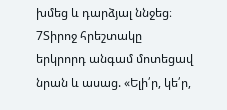խմեց և դարձյալ ննջեց։
7Տիրոջ հրեշտակը երկրորդ անգամ մոտեցավ նրան և ասաց. «Ելի՛ր, կե՛ր,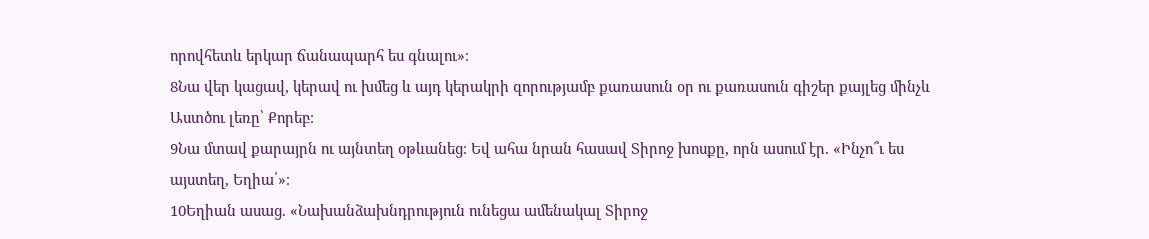որովհետև երկար ճանապարհ ես գնալու»։
8Նա վեր կացավ, կերավ ու խմեց և այդ կերակրի զորությամբ քառասուն օր ու քառասուն գիշեր քայլեց մինչև Աստծու լեռը՝ Քորեբ։
9Նա մտավ քարայրն ու այնտեղ օթևանեց։ Եվ ահա նրան հասավ Տիրոջ խոսքը, որն ասում էր. «Ինչո՞ւ ես այստեղ, Եղիա՛»։
10Եղիան ասաց. «Նախանձախնդրություն ունեցա ամենակալ Տիրոջ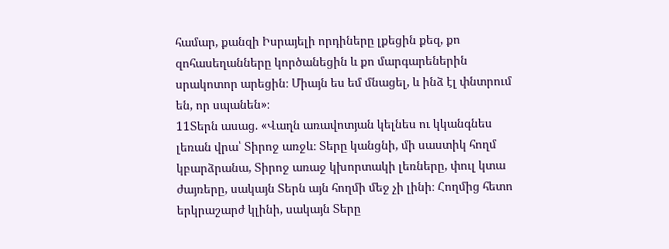համար, քանզի Իսրայելի որդիները լքեցին քեզ, քո զոհասեղանները կործանեցին և քո մարգարեներին սրակոտոր արեցին։ Միայն ես եմ մնացել, և ինձ էլ փնտրում են, որ սպանեն»։
11Տերն ասաց. «Վաղն առավոտյան կելնես ու կկանգնես լեռան վրա՝ Տիրոջ առջև։ Տերը կանցնի, մի սաստիկ հողմ կբարձրանա, Տիրոջ առաջ կխորտակի լեռները, փուլ կտա ժայռերը, սակայն Տերն այն հողմի մեջ չի լինի։ Հողմից հետո երկրաշարժ կլինի, սակայն Տերը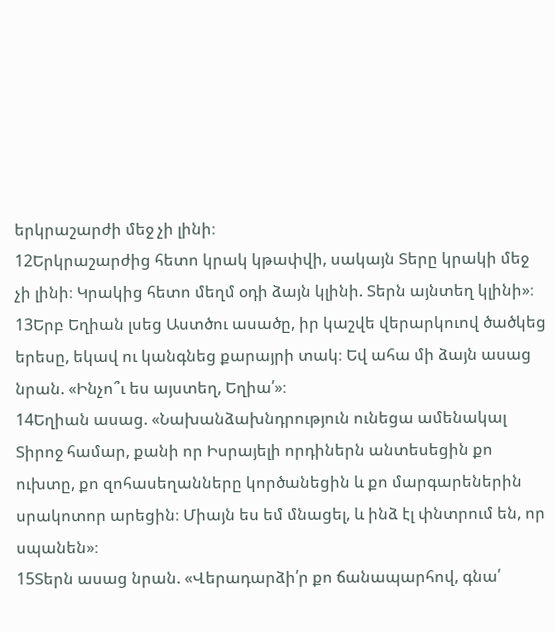երկրաշարժի մեջ չի լինի։
12Երկրաշարժից հետո կրակ կթափվի, սակայն Տերը կրակի մեջ չի լինի։ Կրակից հետո մեղմ օդի ձայն կլինի. Տերն այնտեղ կլինի»։
13Երբ Եղիան լսեց Աստծու ասածը, իր կաշվե վերարկուով ծածկեց երեսը, եկավ ու կանգնեց քարայրի տակ։ Եվ ահա մի ձայն ասաց նրան. «Ինչո՞ւ ես այստեղ, Եղիա՛»։
14Եղիան ասաց. «Նախանձախնդրություն ունեցա ամենակալ Տիրոջ համար, քանի որ Իսրայելի որդիներն անտեսեցին քո ուխտը, քո զոհասեղանները կործանեցին և քո մարգարեներին սրակոտոր արեցին։ Միայն ես եմ մնացել, և ինձ էլ փնտրում են, որ սպանեն»։
15Տերն ասաց նրան. «Վերադարձի՛ր քո ճանապարհով, գնա՛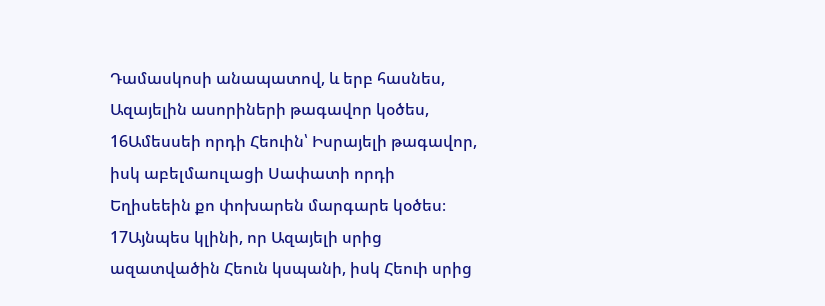Դամասկոսի անապատով, և երբ հասնես, Ազայելին ասորիների թագավոր կօծես,
16Ամեսսեի որդի Հեուին՝ Իսրայելի թագավոր, իսկ աբելմաուլացի Սափատի որդի Եղիսեեին քո փոխարեն մարգարե կօծես։
17Այնպես կլինի, որ Ազայելի սրից ազատվածին Հեուն կսպանի, իսկ Հեուի սրից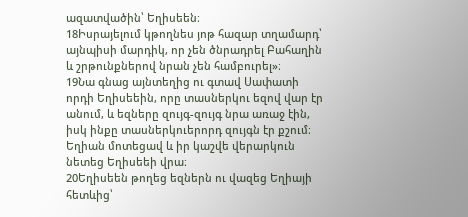ազատվածին՝ Եղիսեեն։
18Իսրայելում կթողնես յոթ հազար տղամարդ՝ այնպիսի մարդիկ, որ չեն ծնրադրել Բահաղին և շրթունքներով նրան չեն համբուրել»։
19Նա գնաց այնտեղից ու գտավ Սափատի որդի Եղիսեեին, որը տասներկու եզով վար էր անում, և եզները զույգ-զույգ նրա առաջ էին, իսկ ինքը տասներկուերորդ զույգն էր քշում։ Եղիան մոտեցավ և իր կաշվե վերարկուն նետեց Եղիսեեի վրա։
20Եղիսեեն թողեց եզներն ու վազեց Եղիայի հետևից՝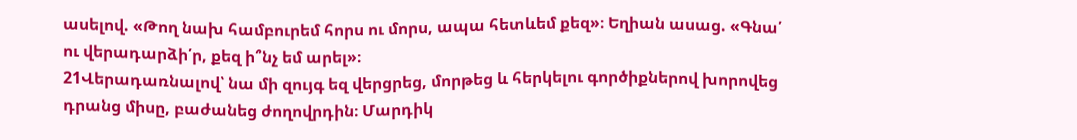ասելով. «Թող նախ համբուրեմ հորս ու մորս, ապա հետևեմ քեզ»։ Եղիան ասաց. «Գնա՛ ու վերադարձի՛ր, քեզ ի՞նչ եմ արել»։
21Վերադառնալով՝ նա մի զույգ եզ վերցրեց, մորթեց և հերկելու գործիքներով խորովեց դրանց միսը, բաժանեց ժողովրդին։ Մարդիկ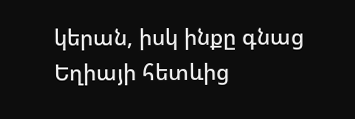կերան, իսկ ինքը գնաց Եղիայի հետևից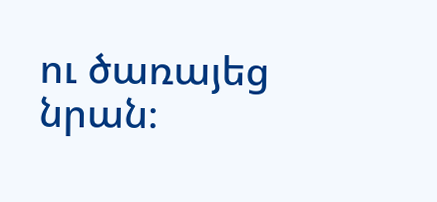ու ծառայեց նրան։